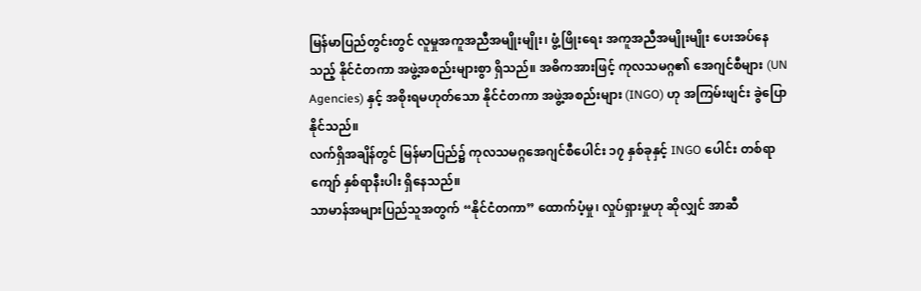မြန်မာပြည်တွင်းတွင် လူမှုအကူအညီအမျိုးမျိုး၊ ဖွံ့ဖြိုးရေး အကူအညီအမျိုးမျိုး ပေးအပ်နေသည့် နိုင်ငံတကာ အဖွဲ့အစည်းများစွာ ရှိသည်။ အဓိကအားဖြင့် ကုလသမဂ္ဂ၏ အေဂျင်စီများ (UN Agencies) နှင့် အစိုးရမဟုတ်သော နိုင်ငံတကာ အဖွဲ့အစည်းများ (INGO) ဟု အကြမ်းဖျင်း ခွဲပြောနိုင်သည်။
လက်ရှိအချိန်တွင် မြန်မာပြည်၌ ကုလသမဂ္ဂအေဂျင်စီပေါင်း ၁၇ နှစ်ခုနှင့် INGO ပေါင်း တစ်ရာကျော် နှစ်ရာနီးပါး ရှိနေသည်။
သာမာန်အများပြည်သူအတွက် “နိုင်ငံတကာ” ထောက်ပံ့မှု၊ လှုပ်ရှားမှုဟု ဆိုလျှင် အာဆီ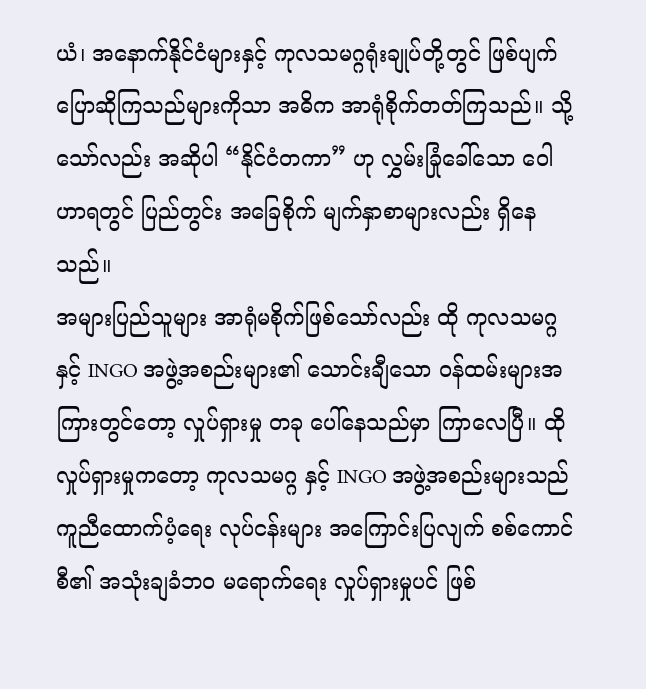ယံ၊ အနောက်နိုင်ငံများနှင့် ကုလသမဂ္ဂရုံးချုပ်တို့တွင် ဖြစ်ပျက်ပြောဆိုကြသည်များကိုသာ အဓိက အာရုံစိုက်တတ်ကြသည်။ သို့သော်လည်း အဆိုပါ “နိုင်ငံတကာ” ဟု လွှမ်းခြုံခေါ်သော ဝေါဟာရတွင် ပြည်တွင်း အခြေစိုက် မျက်နှာစာများလည်း ရှိနေသည်။
အများပြည်သူများ အာရုံမစိုက်ဖြစ်သော်လည်း ထို ကုလသမဂ္ဂ နှင့် INGO အဖွဲ့အစည်းများ၏ သောင်းချီသော ဝန်ထမ်းများအကြားတွင်တော့ လှုပ်ရှားမှု တခု ပေါ်နေသည်မှာ ကြာလေပြီ။ ထိုလှုပ်ရှားမှုကတော့ ကုလသမဂ္ဂ နှင့် INGO အဖွဲ့အစည်းများသည် ကူညီထောက်ပံ့ရေး လုပ်ငန်းများ အကြောင်းပြလျက် စစ်ကောင်စီ၏ အသုံးချခံဘဝ မရောက်ရေး လှုပ်ရှားမှုပင် ဖြစ်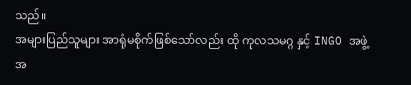သည်။
အများပြည်သူများ အာရုံမစိုက်ဖြစ်သော်လည်း ထို ကုလသမဂ္ဂ နှင့် INGO အဖွဲ့အ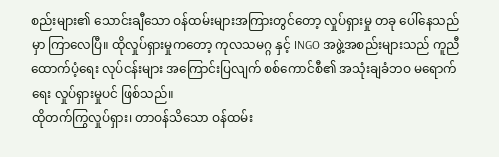စည်းများ၏ သောင်းချီသော ဝန်ထမ်းများအကြားတွင်တော့ လှုပ်ရှားမှု တခု ပေါ်နေသည်မှာ ကြာလေပြီ။ ထိုလှုပ်ရှားမှုကတော့ ကုလသမဂ္ဂ နှင့် INGO အဖွဲ့အစည်းများသည် ကူညီထောက်ပံ့ရေး လုပ်ငန်းများ အကြောင်းပြလျက် စစ်ကောင်စီ၏ အသုံးချခံဘဝ မရောက်ရေး လှုပ်ရှားမှုပင် ဖြစ်သည်။
ထိုတက်ကြွလှုပ်ရှား၊ တာဝန်သိသော ဝန်ထမ်း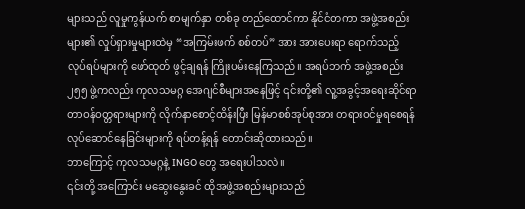များသည် လူမှုကွန်ယက် စာမျက်နှာ တစ်ခု တည်ထောင်ကာ နိုင်ငံတကာ အဖွဲ့အစည်းများ၏ လှုပ်ရှားမှုများထဲမှ “အကြမ်းဖက် စစ်တပ်” အား အားပေးရာ ရောက်သည့် လုပ်ရပ်များကို ဖော်ထုတ် ဖွင့်ချရန် ကြိုးပမ်းနေကြသည်။ အရပ်ဘက် အဖွဲ့အစည်း ၂၅၅ ဖွဲ့ကလည်း ကုလသမဂ္ဂ အေဂျင်စီများအနေဖြင့် ၎င်းတို့၏ လူ့အခွင့်အရေးဆိုင်ရာ တာဝန်ဝတ္တရားများကို လိုက်နာစောင့်ထိန်းပြီး မြန်မာစစ်အုပ်စုအား တရားဝင်မှုရစေရန် လုပ်ဆောင်နေခြင်းများကို ရပ်တန့်ရန် တောင်းဆိုထားသည်။
ဘာကြောင့် ကုလသမဂ္ဂနဲ့ INGO တွေ အရေးပါသလဲ။
၎င်းတို့ အကြောင်း မဆွေးနွေးခင် ထိုအဖွဲ့အစည်းများသည်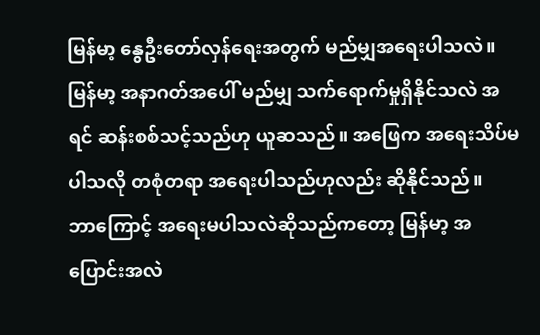မြန်မာ့ နွေဦးတော်လှန်ရေးအတွက် မည်မျှအရေးပါသလဲ။ မြန်မာ့ အနာဂတ်အပေါ် မည်မျှ သက်ရောက်မှုရှိနိုင်သလဲ အရင် ဆန်းစစ်သင့်သည်ဟု ယူဆသည်။ အဖြေက အရေးသိပ်မပါသလို တစုံတရာ အရေးပါသည်ဟုလည်း ဆိုနိုင်သည်။
ဘာကြောင့် အရေးမပါသလဲဆိုသည်ကတော့ မြန်မာ့ အပြောင်းအလဲ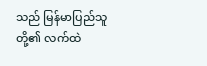သည် မြန်မာပြည်သူတို့၏ လက်ထဲ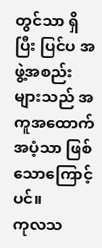တွင်သာ ရှိပြီး ပြင်ပ အဖွဲ့အစည်းများသည် အကူအထောက်အပံ့သာ ဖြစ်သောကြောင့်ပင်။
ကုလသ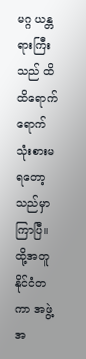မဂ္ဂ ယန္တရားကြီးသည် ထိထိရောက်ရောက် သုံးစားမရတော့သည်မှာ ကြာပြီ။ ထို့အတူ နိုင်ငံတကာ အဖွဲ့အ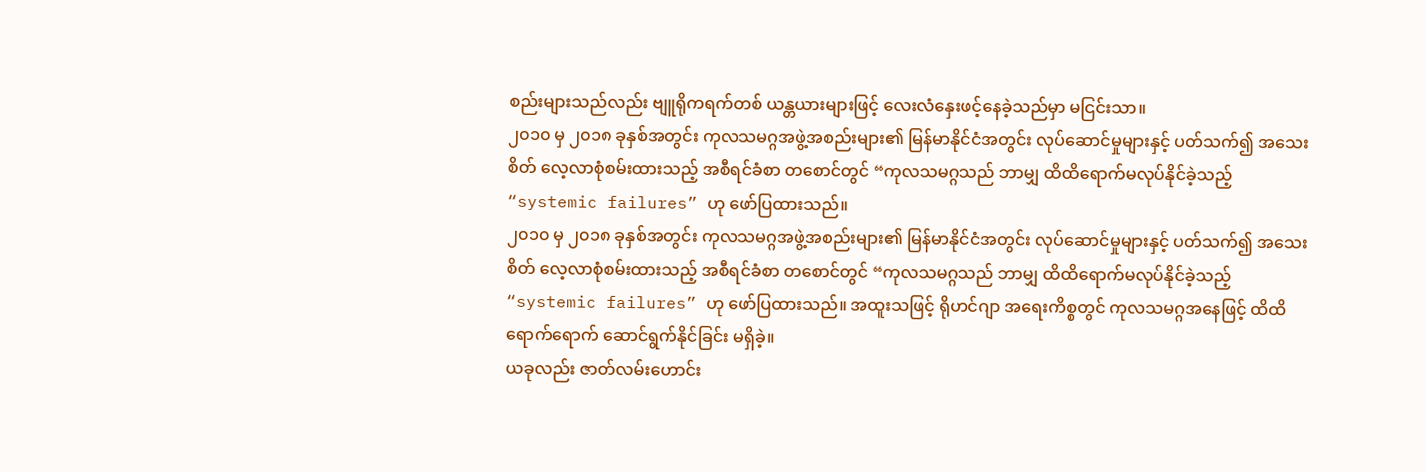စည်းများသည်လည်း ဗျူရိုကရက်တစ် ယန္တယားများဖြင့် လေးလံနှေးဖင့်နေခဲ့သည်မှာ မငြင်းသာ။
၂၀၁၀ မှ ၂၀၁၈ ခုနှစ်အတွင်း ကုလသမဂ္ဂအဖွဲ့အစည်းများ၏ မြန်မာနိုင်ငံအတွင်း လုပ်ဆောင်မှုများနှင့် ပတ်သက်၍ အသေးစိတ် လေ့လာစုံစမ်းထားသည့် အစီရင်ခံစာ တစောင်တွင် “ကုလသမဂ္ဂသည် ဘာမျှ ထိထိရောက်မလုပ်နိုင်ခဲ့သည့် “systemic failures” ဟု ဖော်ပြထားသည်။
၂၀၁၀ မှ ၂၀၁၈ ခုနှစ်အတွင်း ကုလသမဂ္ဂအဖွဲ့အစည်းများ၏ မြန်မာနိုင်ငံအတွင်း လုပ်ဆောင်မှုများနှင့် ပတ်သက်၍ အသေးစိတ် လေ့လာစုံစမ်းထားသည့် အစီရင်ခံစာ တစောင်တွင် “ကုလသမဂ္ဂသည် ဘာမျှ ထိထိရောက်မလုပ်နိုင်ခဲ့သည့် “systemic failures” ဟု ဖော်ပြထားသည်။ အထူးသဖြင့် ရိုဟင်ဂျာ အရေးကိစ္စတွင် ကုလသမဂ္ဂအနေဖြင့် ထိထိရောက်ရောက် ဆောင်ရွက်နိုင်ခြင်း မရှိခဲ့။
ယခုလည်း ဇာတ်လမ်းဟောင်း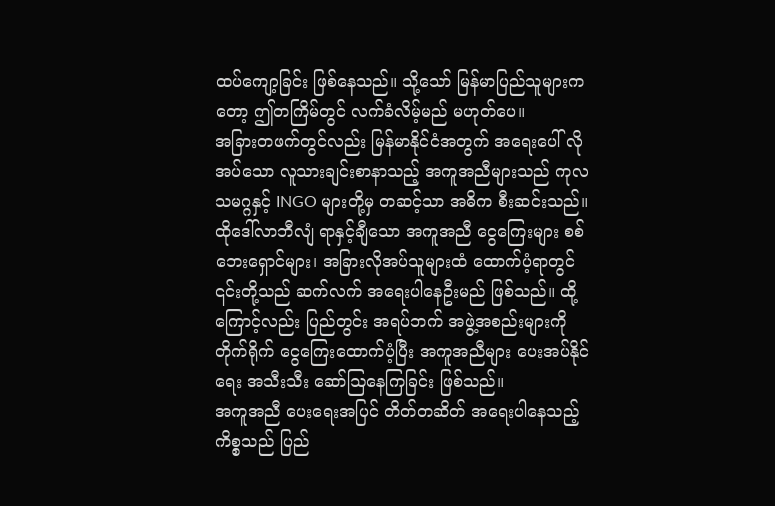ထပ်ကျော့ခြင်း ဖြစ်နေသည်။ သို့သော် မြန်မာပြည်သူများကတော့ ဤတကြိမ်တွင် လက်ခံလိမ့်မည် မဟုတ်ပေ။
အခြားတဖက်တွင်လည်း မြန်မာနိုင်ငံအတွက် အရေးပေါ် လိုအပ်သော လူသားချင်းစာနာသည့် အကူအညီများသည် ကုလသမဂ္ဂနှင့် INGO များတို့မှ တဆင့်သာ အဓိက စီးဆင်းသည်။ ထိုဒေါ်လာဘီလျံ ရာနှင့်ချီသော အကူအညီ ငွေကြေးများ စစ်ဘေးရှောင်များ၊ အခြားလိုအပ်သူများထံ ထောက်ပံ့ရာတွင် ၎င်းတို့သည် ဆက်လက် အရေးပါနေဦးမည် ဖြစ်သည်။ ထို့ကြောင့်လည်း ပြည်တွင်း အရပ်ဘက် အဖွဲ့အစည်းများကို တိုက်ရိုက် ငွေကြေးထောက်ပံ့ပြီး အကူအညီများ ပေးအပ်နိုင်ရေး အသီးသီး ဆော်ဩနေကြခြင်း ဖြစ်သည်။
အကူအညီ ပေးရေးအပြင် တိတ်တဆိတ် အရေးပါနေသည့် ကိစ္စသည် ပြည်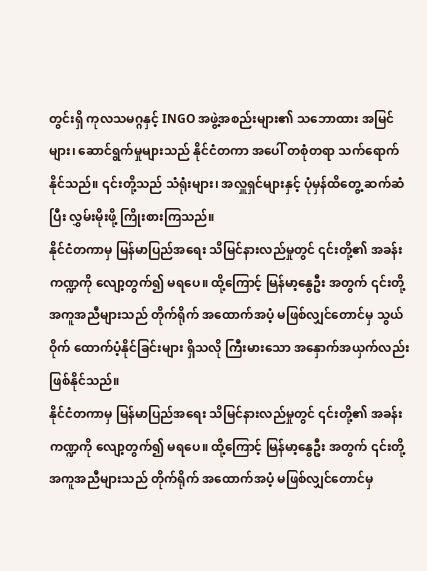တွင်းရှိ ကုလသမဂ္ဂနှင့် INGO အဖွဲ့အစည်းများ၏ သဘောထား အမြင်များ၊ ဆောင်ရွက်မှုများသည် နိုင်ငံတကာ အပေါ် တစုံတရာ သက်ရောက်နိုင်သည်။ ၎င်းတို့သည် သံရုံးများ၊ အလှူရှင်များနှင့် ပုံမှန်ထိတွေ့ ဆက်ဆံပြီး လွှမ်းမိုးဖို့ ကြိုးစားကြသည်။
နိုင်ငံတကာမှ မြန်မာပြည်အရေး သိမြင်နားလည်မှုတွင် ၎င်းတို့၏ အခန်းကဏ္ဍကို လျော့တွက်၍ မရပေ။ ထို့ကြောင့် မြန်မာ့နွေဦး အတွက် ၎င်းတို့ အကူအညီများသည် တိုက်ရိုက် အထောက်အပံ့ မဖြစ်လျှင်တောင်မှ သွယ်ဝိုက် ထောက်ပံ့နိုင်ခြင်းများ ရှိသလို ကြီးမားသော အနှောက်အယှက်လည်း ဖြစ်နိုင်သည်။
နိုင်ငံတကာမှ မြန်မာပြည်အရေး သိမြင်နားလည်မှုတွင် ၎င်းတို့၏ အခန်းကဏ္ဍကို လျော့တွက်၍ မရပေ။ ထို့ကြောင့် မြန်မာ့နွေဦး အတွက် ၎င်းတို့ အကူအညီများသည် တိုက်ရိုက် အထောက်အပံ့ မဖြစ်လျှင်တောင်မှ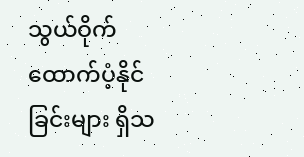သွယ်ဝိုက် ထောက်ပံ့နိုင်ခြင်းများ ရှိသ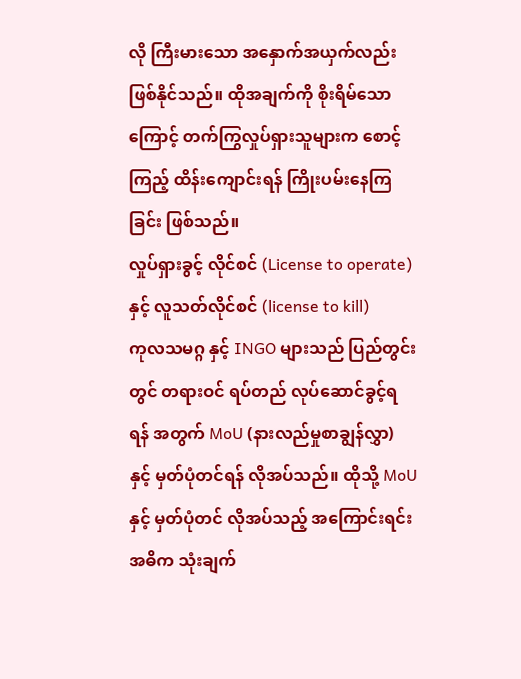လို ကြီးမားသော အနှောက်အယှက်လည်း ဖြစ်နိုင်သည်။ ထိုအချက်ကို စိုးရိမ်သောကြောင့် တက်ကြွလှုပ်ရှားသူများက စောင့်ကြည့် ထိန်းကျောင်းရန် ကြိုးပမ်းနေကြခြင်း ဖြစ်သည်။
လှုပ်ရှားခွင့် လိုင်စင် (License to operate) နှင့် လူသတ်လိုင်စင် (license to kill)
ကုလသမဂ္ဂ နှင့် INGO များသည် ပြည်တွင်းတွင် တရားဝင် ရပ်တည် လုပ်ဆောင်ခွင့်ရရန် အတွက် MoU (နားလည်မှုစာချွန်လွှာ) နှင့် မှတ်ပုံတင်ရန် လိုအပ်သည်။ ထိုသို့ MoU နှင့် မှတ်ပုံတင် လိုအပ်သည့် အကြောင်းရင်း အဓိက သုံးချက်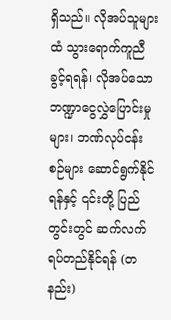ရှိသည်။ လိုအပ်သူများထံ သွားရောက်ကူညီခွင့်ရရန်၊ လိုအပ်သော ဘဏ္ဍာငွေလွှဲပြောင်းမှုများ၊ ဘဏ်လုပ်ငန်းစဉ်များ ဆောင်ရွက်နိုင်ရန်နှင့် ၎င်းတို့ ပြည်တွင်းတွင် ဆက်လက်ရပ်တည်နိုင်ရန် (တနည်း)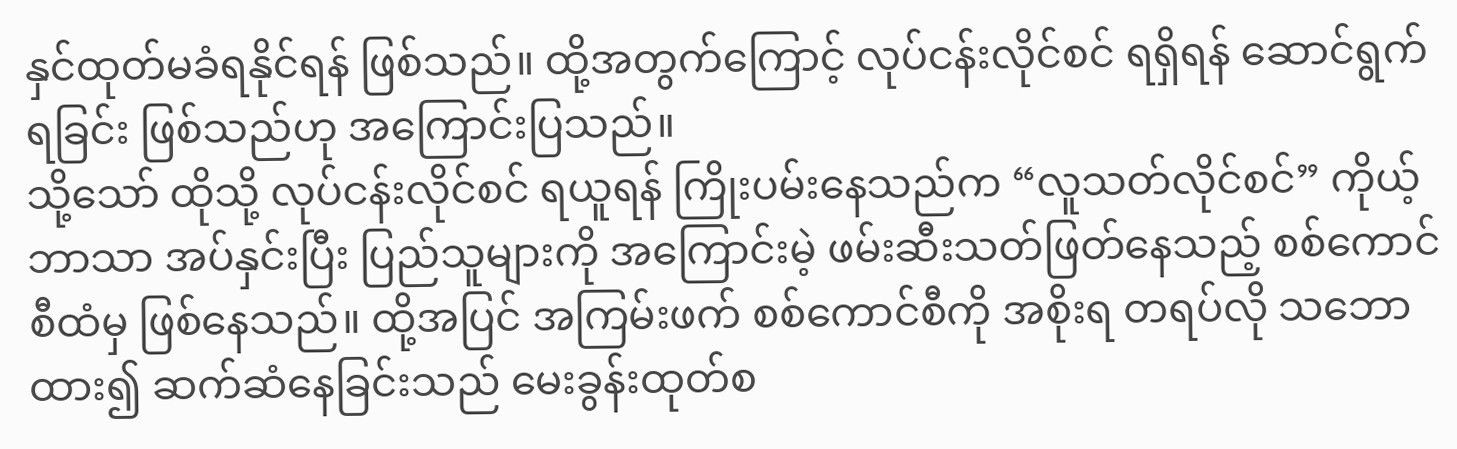နှင်ထုတ်မခံရနိုင်ရန် ဖြစ်သည်။ ထို့အတွက်ကြောင့် လုပ်ငန်းလိုင်စင် ရရှိရန် ဆောင်ရွက်ရခြင်း ဖြစ်သည်ဟု အကြောင်းပြသည်။
သို့သော် ထိုသို့ လုပ်ငန်းလိုင်စင် ရယူရန် ကြိုးပမ်းနေသည်က “လူသတ်လိုင်စင်” ကိုယ့်ဘာသာ အပ်နှင်းပြီး ပြည်သူများကို အကြောင်းမဲ့ ဖမ်းဆီးသတ်ဖြတ်နေသည့် စစ်ကောင်စီထံမှ ဖြစ်နေသည်။ ထို့အပြင် အကြမ်းဖက် စစ်ကောင်စီကို အစိုးရ တရပ်လို သဘောထား၍ ဆက်ဆံနေခြင်းသည် မေးခွန်းထုတ်စ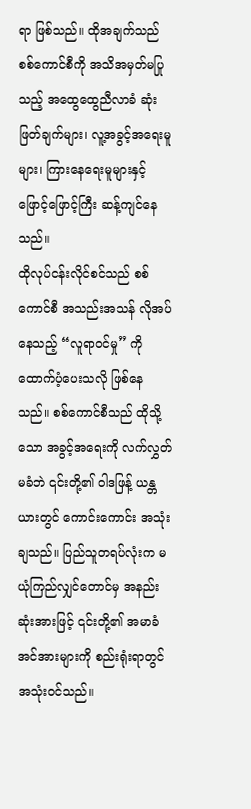ရာ ဖြစ်သည်။ ထိုအချက်သည် စစ်ကောင်စီကို အသိအမှတ်မပြုသည့် အထွေထွေညီလာခံ ဆုံးဖြတ်ချက်များ၊ လူ့အခွင့်အရေးမူများ၊ ကြားနေရေးမူများနှင့် ဖြောင့်ဖြောင့်ကြီး ဆန့်ကျင်နေသည်။
ထိုလုပ်ငန်းလိုင်စင်သည် စစ်ကောင်စီ အသည်းအသန် လိုအပ်နေသည့် “လူရာဝင်မှု” ကို ထောက်ပံ့ပေးသလို ဖြစ်နေသည်။ စစ်ကောင်စီသည် ထိုသို့သော အခွင့်အရေးကို လက်လွှတ်မခံဘဲ ၎င်းတို့၏ ဝါဒဖြန့် ယန္တယားတွင် ကောင်းကောင်း အသုံးချသည်။ ပြည်သူတရပ်လုံးက မယုံကြည်လျှင်တောင်မှ အနည်းဆုံးအားဖြင့် ၎င်းတို့၏ အမာခံ အင်အားများကို စည်းရုံးရာတွင် အသုံးဝင်သည်။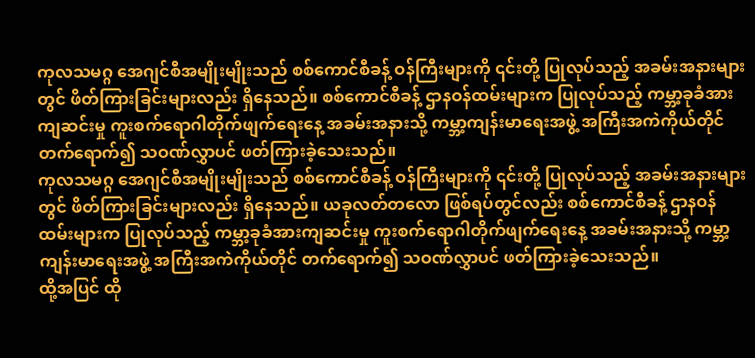ကုလသမဂ္ဂ အေဂျင်စီအမျိုးမျိုးသည် စစ်ကောင်စီခန့် ဝန်ကြီးများကို ၎င်းတို့ ပြုလုပ်သည့် အခမ်းအနားများတွင် ဖိတ်ကြားခြင်းများလည်း ရှိနေသည်။ စစ်ကောင်စီခန့် ဌာနဝန်ထမ်းများက ပြုလုပ်သည့် ကမ္ဘာ့ခုခံအားကျဆင်းမှု ကူးစက်ရောဂါတိုက်ဖျက်ရေးနေ့ အခမ်းအနားသို့ ကမ္ဘာ့ကျန်းမာရေးအဖွဲ့ အကြီးအကဲကိုယ်တိုင် တက်ရောက်၍ သဝဏ်လွှာပင် ဖတ်ကြားခဲ့သေးသည်။
ကုလသမဂ္ဂ အေဂျင်စီအမျိုးမျိုးသည် စစ်ကောင်စီခန့် ဝန်ကြီးများကို ၎င်းတို့ ပြုလုပ်သည့် အခမ်းအနားများတွင် ဖိတ်ကြားခြင်းများလည်း ရှိနေသည်။ ယခုလတ်တလော ဖြစ်ရပ်တွင်လည်း စစ်ကောင်စီခန့် ဌာနဝန်ထမ်းများက ပြုလုပ်သည့် ကမ္ဘာ့ခုခံအားကျဆင်းမှု ကူးစက်ရောဂါတိုက်ဖျက်ရေးနေ့ အခမ်းအနားသို့ ကမ္ဘာ့ကျန်းမာရေးအဖွဲ့ အကြီးအကဲကိုယ်တိုင် တက်ရောက်၍ သဝဏ်လွှာပင် ဖတ်ကြားခဲ့သေးသည်။
ထို့အပြင် ထို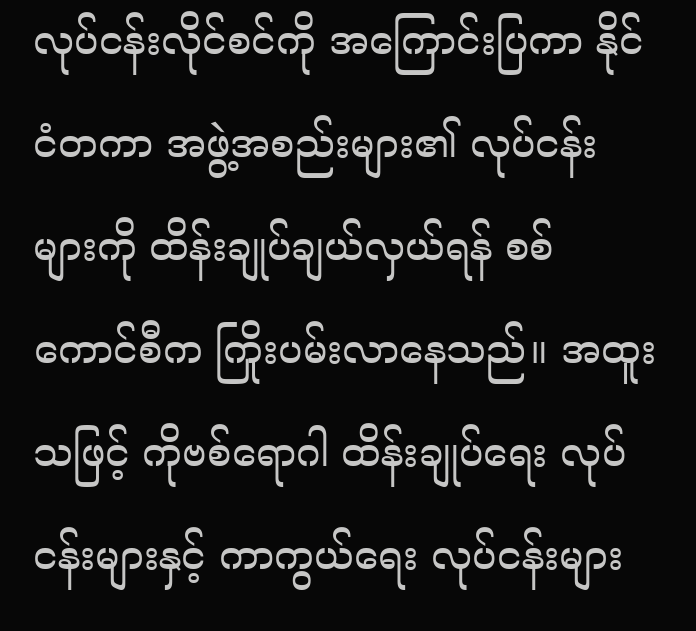လုပ်ငန်းလိုင်စင်ကို အကြောင်းပြကာ နိုင်ငံတကာ အဖွဲ့အစည်းများ၏ လုပ်ငန်းများကို ထိန်းချုပ်ချယ်လှယ်ရန် စစ်ကောင်စီက ကြိုးပမ်းလာနေသည်။ အထူးသဖြင့် ကိုဗစ်ရောဂါ ထိန်းချုပ်ရေး လုပ်ငန်းများနှင့် ကာကွယ်ရေး လုပ်ငန်းများ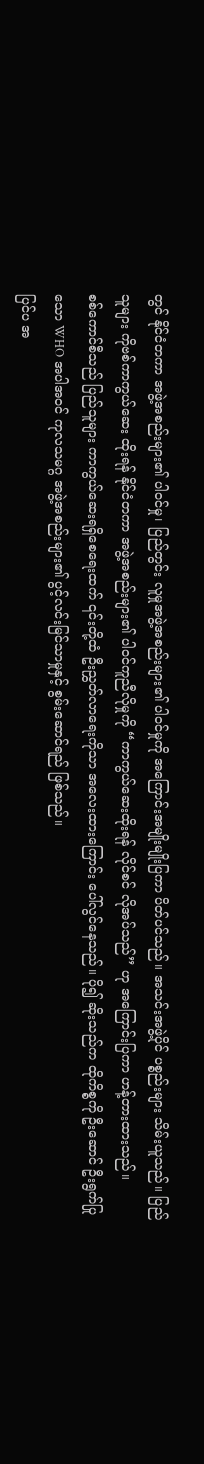တွင် နိုင်ငံတကာ အဖွဲ့အစည်းများ၏ ပါဝင်မှု၊ ပြည်တွင်း လူမှုအဖွဲ့အစည်းများ၏ ပါဝင်မှုကို အကြောင်းအမျိုးမျိုးပြကာ ပိတ်ပင်သည်။ အသင်းအဖွဲ့ပိုင် ပစ္စည်းများ သိမ်းယူသည်။ ပြည်သူများ ကိုဗစ်ကာကွယ်ဆေး ထိုးရန် နိုင်ငံတကာ အဖွဲ့အစည်းများ၏ ပါဝင်ကူညီလိုမှုကို “ကာကွယ်ဆေးထိုးရန် လိုင်စင် လိုအပ်သည်” ဟု အကြောင်းပြကာ ဟန့်တားထားသည်။
စစ်ကောင်စီသည် ပြည်သူများ ကာကွယ်ဆေးရရှိစေရေးထက် ၎င်းတို့ထံ ဦးညွှတ်လာရေးကိုသာ အလေးထားကြောင်း ပေါ်လွင်နေသည်။ ပို၍ ဆိုးသည်က ထိုကိစ္စကို ဦးဆောင် ဦးရွက်ပြုသော WHO အပါအဝင် ကုလသမဂ္ဂ အဖွဲ့အစည်းများ၏ ပွင့်လင်းမြင်သာမှုနှင့် စွမ်းဆောင်ရည် ဖြစ်သည်။
ပြင်ပ အ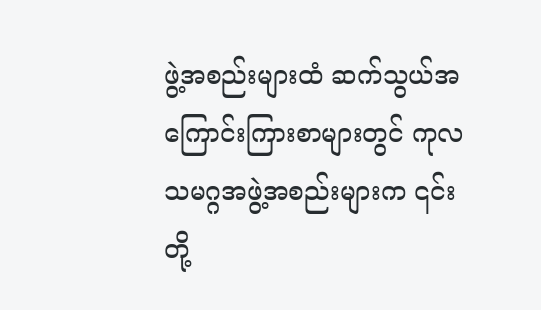ဖွဲ့အစည်းများထံ ဆက်သွယ်အကြောင်းကြားစာများတွင် ကုလသမဂ္ဂအဖွဲ့အစည်းများက ၎င်းတို့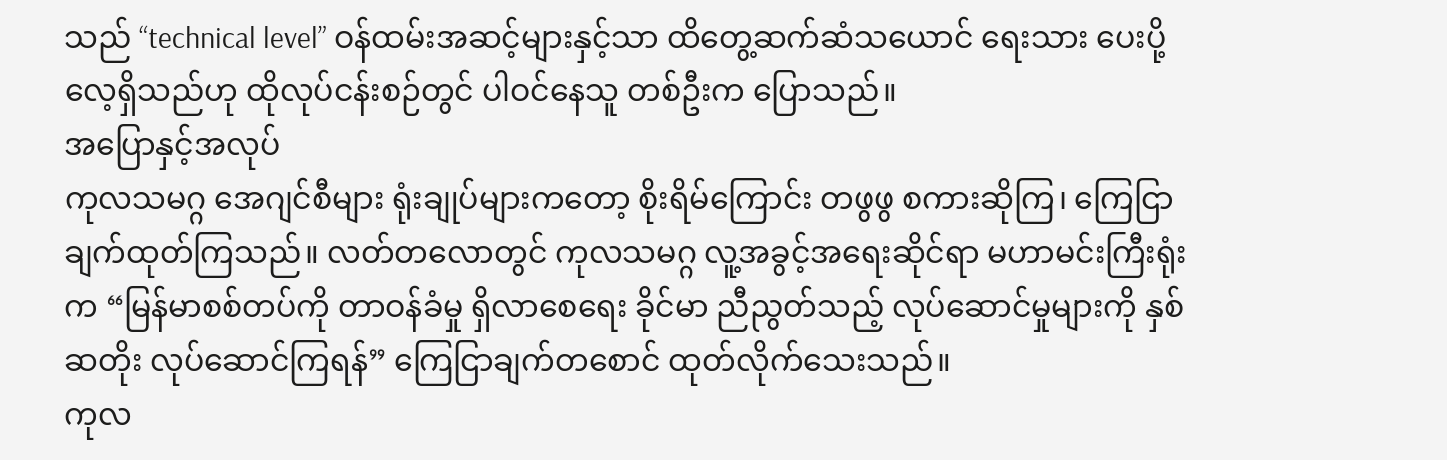သည် “technical level” ဝန်ထမ်းအဆင့်များနှင့်သာ ထိတွေ့ဆက်ဆံသယောင် ရေးသား ပေးပို့လေ့ရှိသည်ဟု ထိုလုပ်ငန်းစဉ်တွင် ပါဝင်နေသူ တစ်ဦးက ပြောသည်။
အပြောနှင့်အလုပ်
ကုလသမဂ္ဂ အေဂျင်စီများ ရုံးချုပ်များကတော့ စိုးရိမ်ကြောင်း တဖွဖွ စကားဆိုကြ၊ ကြေငြာချက်ထုတ်ကြသည်။ လတ်တလောတွင် ကုလသမဂ္ဂ လူ့အခွင့်အရေးဆိုင်ရာ မဟာမင်းကြီးရုံးက “မြန်မာစစ်တပ်ကို တာဝန်ခံမှု ရှိလာစေရေး ခိုင်မာ ညီညွတ်သည့် လုပ်ဆောင်မှုများကို နှစ်ဆတိုး လုပ်ဆောင်ကြရန်” ကြေငြာချက်တစောင် ထုတ်လိုက်သေးသည်။
ကုလ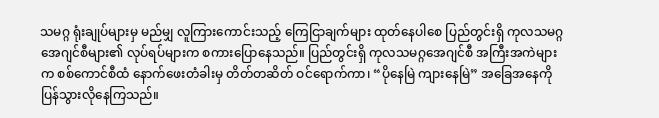သမဂ္ဂ ရုံးချုပ်များမှ မည်မျှ လူကြားကောင်းသည့် ကြေငြာချက်များ ထုတ်နေပါစေ ပြည်တွင်းရှိ ကုလသမဂ္ဂ အေဂျင်စီများ၏ လုပ်ရပ်များက စကားပြောနေသည်။ ပြည်တွင်းရှိ ကုလသမဂ္ဂအေဂျင်စီ အကြီးအကဲများက စစ်ကောင်စီထံ နောက်ဖေးတံခါးမှ တိတ်တဆိတ် ဝင်ရောက်ကာ၊ “ပိုနေမြဲ ကျားနေမြဲ” အခြေအနေကို ပြန်သွားလိုနေကြသည်။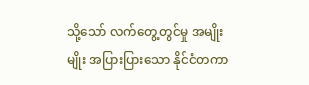သို့သော် လက်တွေ့တွင်မှု အမျိုးမျိုး အပြားပြားသော နိုင်ငံတကာ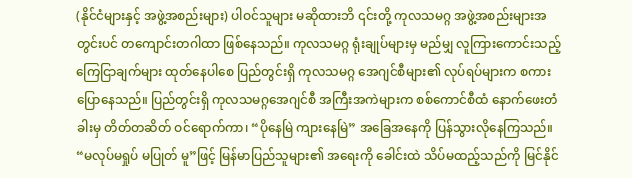(နိုင်ငံများနှင့် အဖွဲ့အစည်းများ) ပါဝင်သူများ မဆိုထားဘိ ၎င်းတို့ ကုလသမဂ္ဂ အဖွဲ့အစည်းများအတွင်းပင် တကျောင်းတဂါထာ ဖြစ်နေသည်။ ကုလသမဂ္ဂ ရုံးချုပ်များမှ မည်မျှ လူကြားကောင်းသည့် ကြေငြာချက်များ ထုတ်နေပါစေ ပြည်တွင်းရှိ ကုလသမဂ္ဂ အေဂျင်စီများ၏ လုပ်ရပ်များက စကားပြောနေသည်။ ပြည်တွင်းရှိ ကုလသမဂ္ဂအေဂျင်စီ အကြီးအကဲများက စစ်ကောင်စီထံ နောက်ဖေးတံခါးမှ တိတ်တဆိတ် ဝင်ရောက်ကာ၊ “ပိုနေမြဲ ကျားနေမြဲ” အခြေအနေကို ပြန်သွားလိုနေကြသည်။ “မလုပ်မရှုပ် မပြုတ် မူ”ဖြင့် မြန်မာပြည်သူများ၏ အရေးကို ခေါင်းထဲ သိပ်မထည့်သည်ကို မြင်နိုင်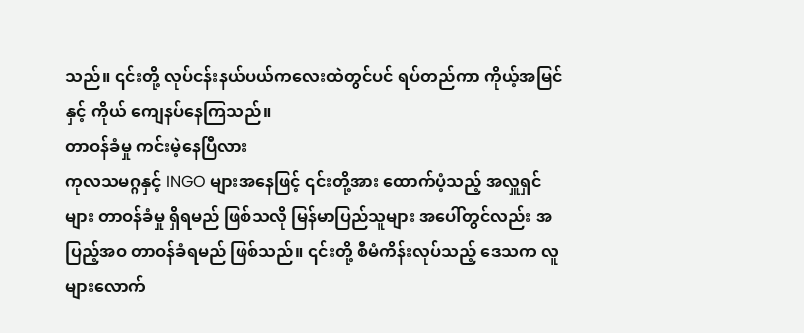သည်။ ၎င်းတို့ လုပ်ငန်းနယ်ပယ်ကလေးထဲတွင်ပင် ရပ်တည်ကာ ကိုယ့်အမြင်နှင့် ကိုယ် ကျေနပ်နေကြသည်။
တာဝန်ခံမှု ကင်းမဲ့နေပြီလား
ကုလသမဂ္ဂနှင့် INGO များအနေဖြင့် ၎င်းတို့အား ထောက်ပံ့သည့် အလှူရှင်များ တာဝန်ခံမှု ရှိရမည် ဖြစ်သလို မြန်မာပြည်သူများ အပေါ်တွင်လည်း အပြည့်အဝ တာဝန်ခံရမည် ဖြစ်သည်။ ၎င်းတို့ စီမံကိန်းလုပ်သည့် ဒေသက လူများလောက်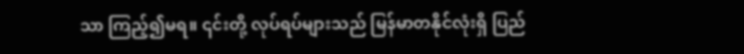သာ ကြည့်၍မရ။ ၎င်းတို့ လုပ်ရပ်များသည် မြန်မာတနိုင်လုံးရှိ ပြည်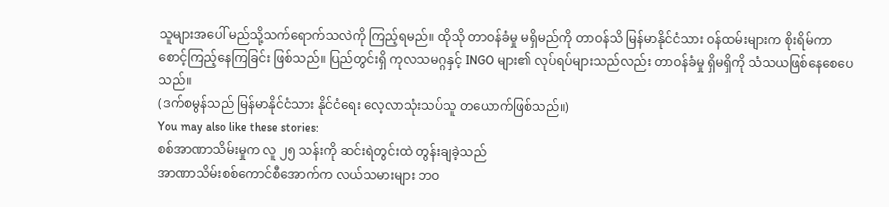သူများအပေါ် မည်သို့သက်ရောက်သလဲကို ကြည့်ရမည်။ ထိုသို တာဝန်ခံမှု မရှိမည်ကို တာဝန်သိ မြန်မာနိုင်ငံသား ဝန်ထမ်းများက စိုးရိမ်ကာ စောင့်ကြည့်နေကြခြင်း ဖြစ်သည်။ ပြည်တွင်းရှိ ကုလသမဂ္ဂနှင့် INGO များ၏ လုပ်ရပ်များသည်လည်း တာဝန်ခံမှု ရှိမရှိကို သံသယဖြစ်နေစေပေသည်။
(ဒက်စမွန်သည် မြန်မာနိုင်ငံသား နိုင်ငံရေး လေ့လာသုံးသပ်သူ တယောက်ဖြစ်သည်။)
You may also like these stories:
စစ်အာဏာသိမ်းမှုက လူ ၂၅ သန်းကို ဆင်းရဲတွင်းထဲ တွန်းချခဲ့သည်
အာဏာသိမ်းစစ်ကောင်စီအောက်က လယ်သမားများ ဘဝ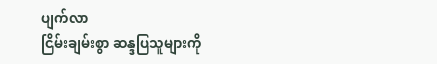ပျက်လာ
ငြိမ်းချမ်းစွာ ဆန္ဒပြသူများကို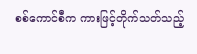စစ်ကောင်စီက ကားဖြင့်တိုက်သတ်သည့်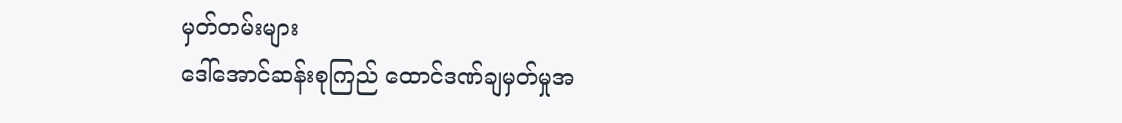မှတ်တမ်းများ
ဒေါ်အောင်ဆန်းစုကြည် ထောင်ဒဏ်ချမှတ်မှုအ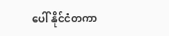ပေါ် နိုင်ငံတကာ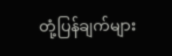တုံ့ပြန်ချက်များ